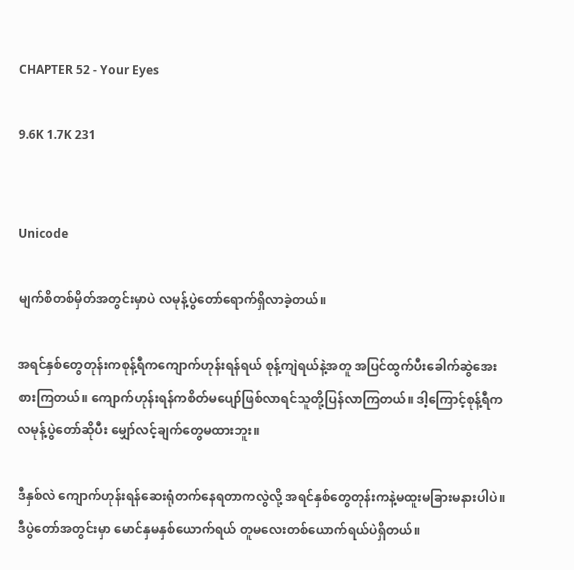CHAPTER 52 - Your Eyes

9.6K 1.7K 231


Unicode

မျက်စိတစ်မှိတ်အတွင်းမှာပဲ လမုန့်ပွဲတော်ရောက်ရှိလာခဲ့တယ်။

အရင်နှစ်တွေတုန်းကစုန့်ရီကကျောက်ဟုန်းရန်ရယ် စုန့်ကျဲရယ်နဲ့အတူ အပြင်ထွက်ပီးခေါက်ဆွဲအေးစားကြတယ်။ ကျောက်ဟုန်းရန်ကစိတ်မပျော်ဖြစ်လာရင်သူတို့ပြန်လာကြတယ်။ ဒါ့ကြောင့်စုန့်ရီက လမုန့်ပွဲတော်ဆိုပီး မျှော်လင့်ချက်တွေမထားဘူး။

ဒီနှစ်လဲ ကျောက်ဟုန်းရန်ဆေးရုံတက်နေရတာကလွဲလို့ အရင်နှစ်တွေတုန်းကနဲ့မထူးမခြားမနားပါပဲ။ ဒီပွဲတော်အတွင်းမှာ မောင်နှမနှစ်ယောက်ရယ် တူမလေးတစ်ယောက်ရယ်ပဲရှိတယ်။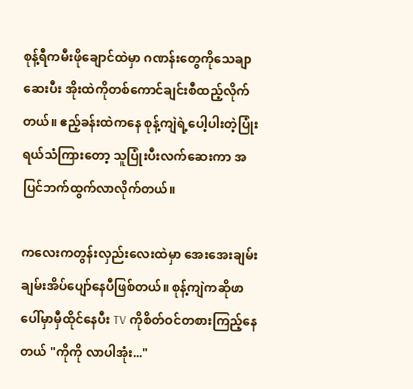စုန့်ရီကမီးဖိုချောင်ထဲမှာ ဂဏန်းတွေကိုသေချာဆေးပီး အိုးထဲကိုတစ်ကောင်ချင်းစီထည့်လိုက်တယ်။ ဧည့်ခန်းထဲကနေ စုန့်ကျဲရဲ့ပေါ့ပါးတဲ့ပြုံးရယ်သံကြားတော့ သူပြုံးပီးလက်ဆေးကာ အပြင်ဘက်ထွက်လာလိုက်တယ်။

ကလေးကတွန်းလှည်းလေးထဲမှာ အေးအေးချမ်းချမ်းအိပ်ပျော်နေပီဖြစ်တယ်။ စုန့်ကျဲကဆိုဖာပေါ်မှာမှီထိုင်နေပီး TV ကိုစိတ်ဝင်တစားကြည့်နေတယ် "ကိုကို လာပါအုံး..."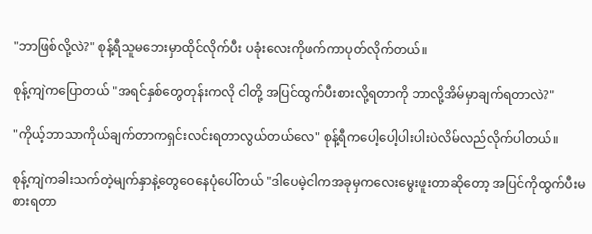"ဘာဖြစ်လို့လဲ?" စုန့်ရီသူမဘေးမှာထိုင်လိုက်ပီး ပခုံးလေးကိုဖက်ကာပုတ်လိုက်တယ်။

စုန့်ကျဲကပြောတယ် "အရင်နှစ်တွေတုန်းကလို ငါတို့ အပြင်ထွက်ပီးစားလို့ရတာကို ဘာလို့အိမ်မှာချက်ရတာလဲ?"

"ကိုယ့်ဘာသာကိုယ်ချက်တာကရှင်းလင်းရတာလွယ်တယ်လေ" စုန့်ရီကပေါ့ပေါ့ပါးပါးပဲလိမ်လည်လိုက်ပါတယ်။

စုန့်ကျဲကခါးသက်တဲ့မျက်နှာနဲ့တွေဝေနေပုံပေါ်တယ် "ဒါပေမဲ့ငါကအခုမှကလေးမွေးဖူးတာဆိုတော့ အပြင်ကိုထွက်ပီးမစားရတာ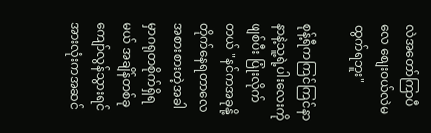လဲအတော်ကြာပီလေ စျေးဝယ်လဲမထွက်ရဘူး"

စုန့်ရီကကြင်ကြင်နာနာနဲ့သူ့ရဲ့ပါးလေးကိုဖျစ်ပီး ပြုံးလိုက်တယ် "နင်ကအခုနို့တိုက်နေရတာလေ အစားစားတဲ့အခါမှာဂရုတစိုက်ရှိရမယ် အချိန်တစ်ခုကျော်လွန်သွားရင်အားလုံးကအဆင်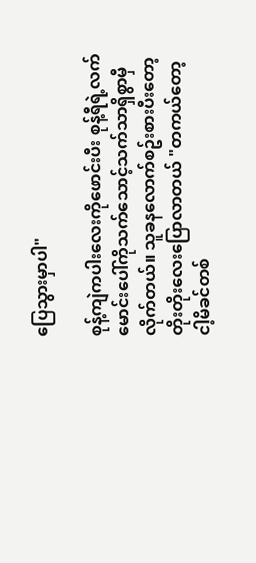ပြေသွားမှာပါ"

စုန့်ကျဲကပါးလေးကိုဖောင်းပီး စုန့်ရီရဲ့လက်မောင်းပေါ်ကိုသက်သောင့်သက်သာရှိစွာမှီလိုက်တယ်။ သူခနလောက်စဥ်းစားပီးတော့ တိုးတိုးလေးပြောလာတယ် "တကယ်တော့ ငါ့မိခင်တစ်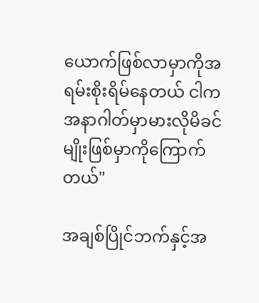ယောက်ဖြစ်လာမှာကိုအရမ်းစိုးရိမ်နေတယ် ငါကအနာဂါတ်မှာမားလိုမိခင်မျိုးဖြစ်မှာကိုကြောက်တယ်"

အချစ်ပြိုင်ဘက်နှင့်အ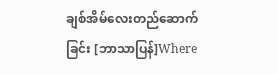ချစ်အိမ်လေးတည်ဆောက်ခြင်း [ဘာသာပြန်]Where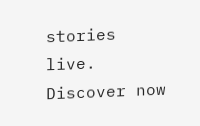stories live. Discover now